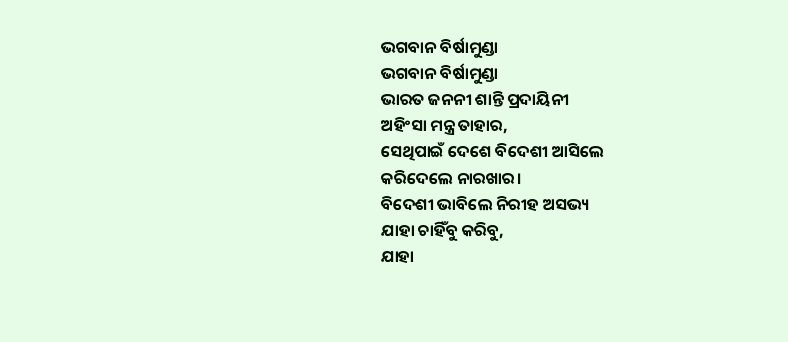ଭଗବାନ ବିର୍ଷାମୁଣ୍ଡା
ଭଗବାନ ବିର୍ଷାମୁଣ୍ଡା
ଭାରତ ଜନନୀ ଶାନ୍ତି ପ୍ରଦାୟିନୀ
ଅହିଂସା ମନ୍ତ୍ର ତାହାର,
ସେଥିପାଇଁ ଦେଶେ ବିଦେଶୀ ଆସିଲେ
କରିଦେଲେ ନାରଖାର।
ବିଦେଶୀ ଭାବିଲେ ନିରୀହ ଅସଭ୍ୟ
ଯାହା ଚାହିଁବୁ କରିବୁ,
ଯାହା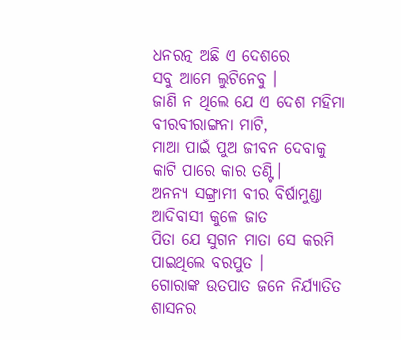ଧନରତ୍ନ ଅଛି ଏ ଦେଶରେ
ସବୁ ଆମେ ଲୁଟିନେବୁ ।
ଜାଣି ନ ଥିଲେ ଯେ ଏ ଦେଶ ମହିମା
ବୀରବୀରାଙ୍ଗନା ମାଟି,
ମାଆ ପାଇଁ ପୁଅ ଜୀବନ ଦେବାକୁ
କାଟି ପାରେ କାର ତଣ୍ଟି।
ଅନନ୍ଯ ସଙ୍ଗ୍ରାମୀ ବୀର ବିର୍ଷାମୁଣ୍ଡା
ଆଦିବାସୀ କୁଳେ ଜାତ
ପିତା ଯେ ସୁଗନ ମାତା ସେ କରମି
ପାଇଥିଲେ ବରପୁତ ।
ଗୋରାଙ୍କ ଉତପାତ ଜନେ ନିର୍ଯ୍ୟାତିତ
ଶାସନର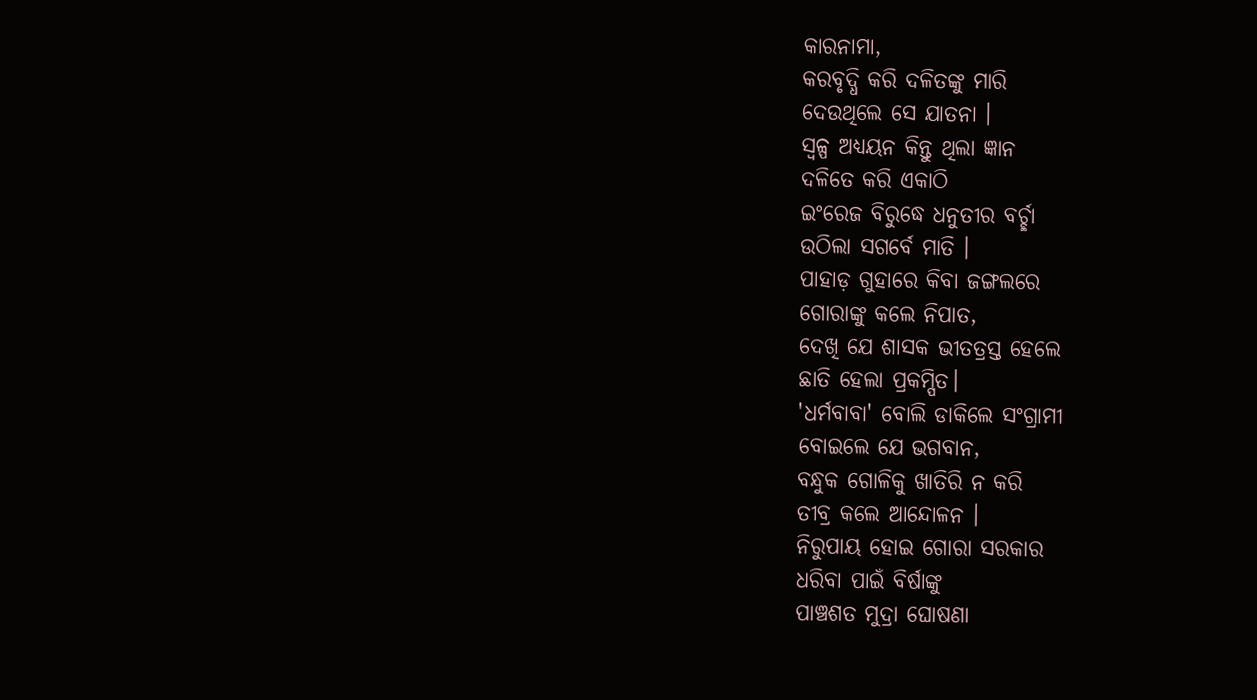କାରନାମା,
କରବୃଦ୍ଧି କରି ଦଳିତଙ୍କୁ ମାରି
ଦେଉଥିଲେ ସେ ଯାତନା ।
ସ୍ବଳ୍ପ ଅଧ୍ୟୟନ କିନ୍ତୁ ଥିଲା ଜ୍ଞାନ
ଦଳିତେ କରି ଏକାଠି
ଇଂରେଜ ବିରୁଦ୍ଧେ ଧନୁତୀର ବର୍ଚ୍ଛା
ଉଠିଲା ସଗର୍ବେ ମାତି ।
ପାହାଡ଼ ଗୁହାରେ କିବା ଜଙ୍ଗଲରେ
ଗୋରାଙ୍କୁ କଲେ ନିପାତ,
ଦେଖି ଯେ ଶାସକ ଭୀତତ୍ରସ୍ତ ହେଲେ
ଛାତି ହେଲା ପ୍ରକମ୍ପିତ।
'ଧର୍ମବାବା' ବୋଲି ଡାକିଲେ ସଂଗ୍ରାମୀ
ବୋଇଲେ ଯେ ଭଗବାନ,
ବନ୍ଧୁକ ଗୋଳିକୁ ଖାତିରି ନ କରି
ତୀବ୍ର କଲେ ଆନ୍ଦୋଳନ ।
ନିରୁପାୟ ହୋଇ ଗୋରା ସରକାର
ଧରିବା ପାଇଁ ବିର୍ଷାଙ୍କୁ
ପାଞ୍ଚଶତ ମୁଦ୍ରା ଘୋଷଣା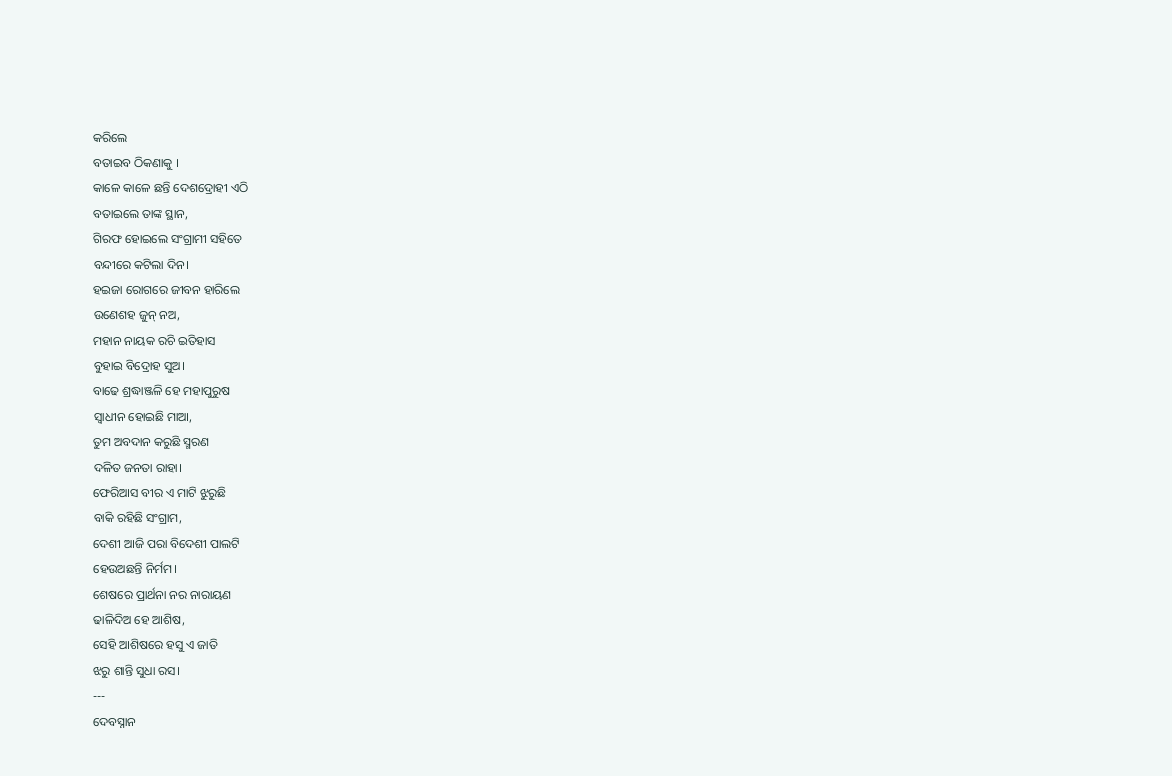କରିଲେ
ବତାଇବ ଠିକଣାକୁ ।
କାଳେ କାଳେ ଛନ୍ତି ଦେଶଦ୍ରୋହୀ ଏଠି
ବତାଇଲେ ତାଙ୍କ ସ୍ଥାନ,
ଗିରଫ ହୋଇଲେ ସଂଗ୍ରାମୀ ସହିତେ
ବନ୍ଦୀରେ କଟିଲା ଦିନ।
ହଇଜା ରୋଗରେ ଜୀବନ ହାରିଲେ
ଉଣେଶହ ଜୁନ୍ ନଅ,
ମହାନ ନାୟକ ରଚି ଇତିହାସ
ବୁହାଇ ବିଦ୍ରୋହ ସୁଅ।
ବାଢେ ଶ୍ରଦ୍ଧାଞ୍ଜଳି ହେ ମହାପୁରୁଷ
ସ୍ବାଧୀନ ହୋଇଛି ମାଆ,
ତୁମ ଅବଦାନ କରୁଛି ସ୍ମରଣ
ଦଳିତ ଜନତା ରାହା।
ଫେରିଆସ ବୀର ଏ ମାଟି ଝୁରୁଛି
ବାକି ରହିଛି ସଂଗ୍ରାମ,
ଦେଶୀ ଆଜି ପରା ବିଦେଶୀ ପାଲଟି
ହେଉଅଛନ୍ତି ନିର୍ମମ।
ଶେଷରେ ପ୍ରାର୍ଥନା ନର ନାରାୟଣ
ଢାଳିଦିଅ ହେ ଆଶିଷ,
ସେହି ଆଶିଷରେ ହସୁ ଏ ଜାତି
ଝରୁ ଶାନ୍ତି ସୁଧା ରସ।
---
ଦେବସ୍ନାନ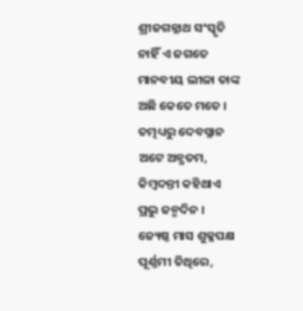ଶ୍ରୀଜଗନ୍ନାଥ ସଂସ୍କୃତି
ନାହିଁ ଏ ଜଗତେ
ମାନବୀୟ ଲୀଳା ତାଙ୍କ
ଅଛି କେତେ ମତେ ।
ତତ୍ମଧ୍ୟରୁ ଦେବସ୍ନାନ
ଅଟେ ଅନ୍ଯତମ,
କିମ୍ବଦନ୍ତୀ କହିଥାଏ
ପ୍ରଭୁ ଜନ୍ମଦିନ ।
ଜ୍ୟେଷ୍ଠ ମାସ ଶୁକ୍ଳପକ୍ଷ
ପୂର୍ଣ୍ଣମୀ ତିଥିରେ,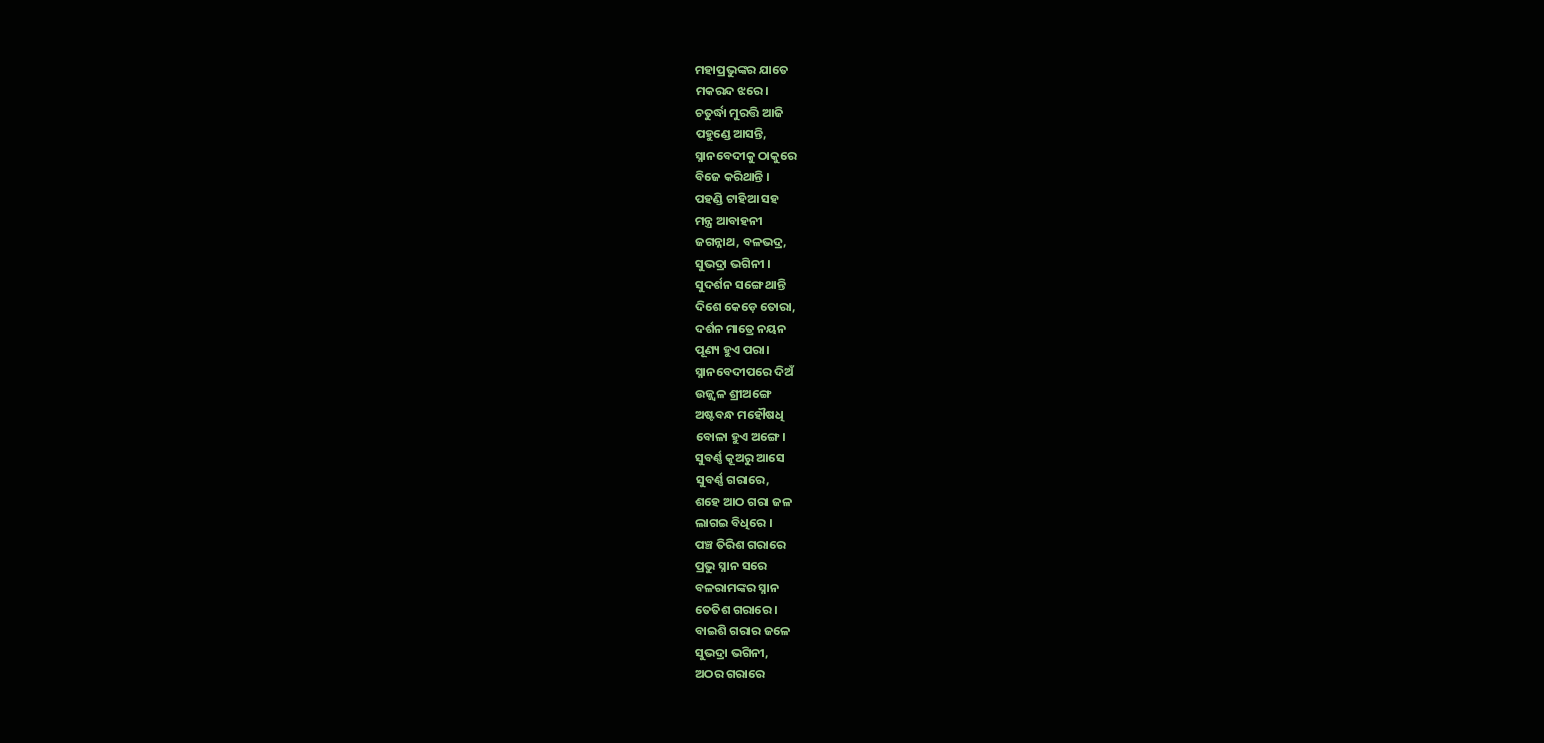ମହାପ୍ରଭୁଙ୍କର ଯାତେ
ମକରନ୍ଦ ଝରେ।
ଚତୁର୍ଦ୍ଧା ମୁରତ୍ତି ଆଜି
ପହୁଣ୍ଡେ ଆସନ୍ତି,
ସ୍ନାନବେଦୀକୁ ଠାକୁରେ
ବିଜେ କରିଥାନ୍ତି ।
ପହଣ୍ଡି ଟାହିଆ ସହ
ମନ୍ତ୍ର ଆବାହନୀ
ଜଗନ୍ନାଥ, ବଳଭଦ୍ର,
ସୁଭଦ୍ରା ଭଗିନୀ ।
ସୁଦର୍ଶନ ସଙ୍ଗେ ଥାନ୍ତି
ଦିଶେ କେଡ଼େ ତୋରା,
ଦର୍ଶନ ମାତ୍ରେ ନୟନ
ପୂଣ୍ୟ ହୁଏ ପରା।
ସ୍ନାନବେଦୀପରେ ଦିଅଁ
ଉଜ୍ଜ୍ବଳ ଶ୍ରୀଅଙ୍ଗେ
ଅଷ୍ଟବନ୍ଧ ମହୌଷଧି
ବୋଳା ହୁଏ ଅଙ୍ଗେ।
ସୁବର୍ଣ୍ଣ କୂଅରୁ ଆସେ
ସୁବର୍ଣ୍ଣ ଗରାରେ,
ଶହେ ଆଠ ଗରା ଜଳ
ଲାଗଇ ବିଧିରେ ।
ପଞ୍ଚ ତିରିଶ ଗରାରେ
ପ୍ରଭୁ ସ୍ନାନ ସରେ
ବଳରାମଙ୍କର ସ୍ନାନ
ତେତିଶ ଗରାରେ ।
ବାଇଶି ଗରାର ଜଳେ
ସୁଭଦ୍ରା ଭଗିନୀ,
ଅଠର ଗରାରେ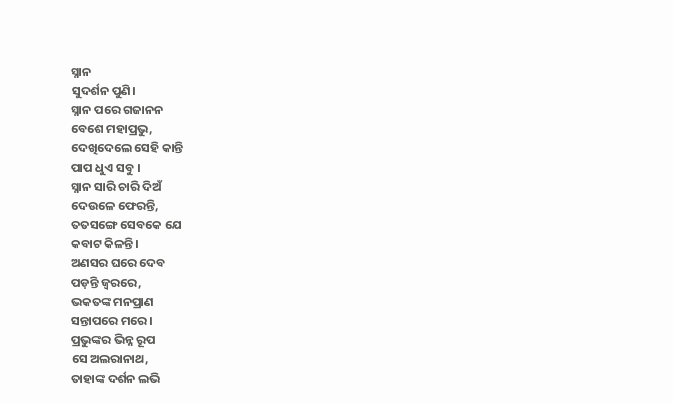ସ୍ନାନ
ସୁଦର୍ଶନ ପୁଣି।
ସ୍ନାନ ପରେ ଗଜାନନ
ବେଶେ ମହାପ୍ରଭୁ,
ଦେଖିଦେଲେ ସେହି କାନ୍ତି
ପାପ ଧୁଏ ସବୁ ।
ସ୍ନାନ ସାରି ଚାରି ଦିଅଁ
ଦେଉଳେ ଫେରନ୍ତି,
ତତସଙ୍ଗେ ସେବକେ ଯେ
କବାଟ କିଳନ୍ତି।
ଅଣସର ଘରେ ଦେବ
ପଡ଼ନ୍ତି ଜ୍ବରରେ,
ଭକତଙ୍କ ମନପ୍ରାଣ
ସନ୍ତାପରେ ମରେ।
ପ୍ରଭୁଙ୍କର ଭିନ୍ନ ରୂପ
ସେ ଅଲରାନାଥ,
ତାହାଙ୍କ ଦର୍ଶନ ଲଭି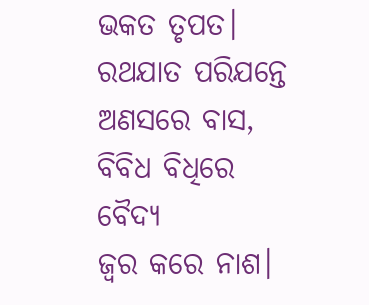ଭକତ ତୃପତ।
ରଥଯାତ ପରିଯନ୍ତେ
ଅଣସରେ ବାସ,
ବିବିଧ ବିଧିରେ ବୈଦ୍ୟ
ଜ୍ବର କରେ ନାଶ।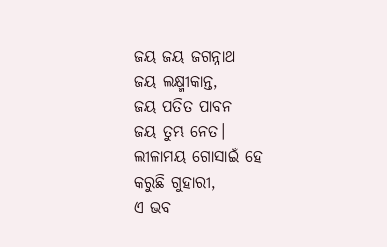ଜୟ ଜୟ ଜଗନ୍ନାଥ
ଜୟ ଲକ୍ଷ୍ମୀକାନ୍ତ,
ଜୟ ପତିତ ପାବନ
ଜୟ ତୁମ୍ଭ ନେତ।
ଲୀଳାମୟ ଗୋସାଇଁ ହେ
କରୁଛି ଗୁହାରୀ,
ଏ ଭବ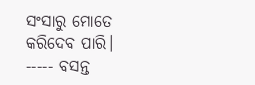ସଂସାରୁ ମୋତେ
କରିଦେବ ପାରି।
----- ବସନ୍ତ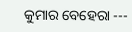କୁମାର ବେହେରା ---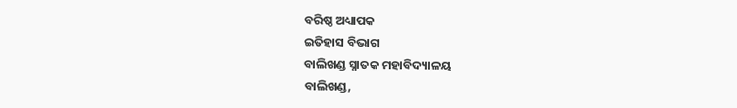ବରିଷ୍ଠ ଅଧ୍ୟାପକ
ଇତିହାସ ବିଭାଗ
ବାଲିଖଣ୍ଡ ସ୍ନାତକ ମହାବିଦ୍ୟାଳୟ
ବାଲିଖଣ୍ଡ,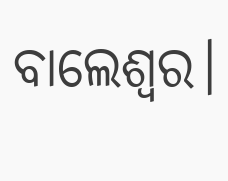ବାଲେଶ୍ବର।